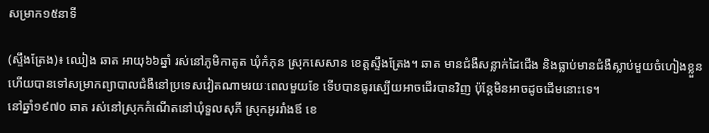សម្រាក១៥នាទី

(ស្ទឹងត្រែង)៖ ឈៀង ឆាត អាយុ៦៦ឆ្នាំ រស់នៅភូមិកាតូត ឃុំកំភុន ស្រុកសេសាន ខេត្តស្ទឹងត្រែង។ ឆាត មានជំងឺសន្លាក់ដៃជើង និងធ្លាប់មានជំងឺស្លាប់មួយចំហៀងខ្លួន ហើយបានទៅសម្រាកព្យាបាលជំងឺនៅប្រទេសវៀតណាមរយៈពេលមួយខែ ទើបបានធូរស្បើយអាចដើរបានវិញ ប៉ុន្តែមិនអាចដូចដើមនោះទេ។
នៅឆ្នាំ១៩៧០ ឆាត រស់នៅស្រុកកំណើតនៅឃុំទួលសុភី ស្រុកអូររាំងឪ ខេ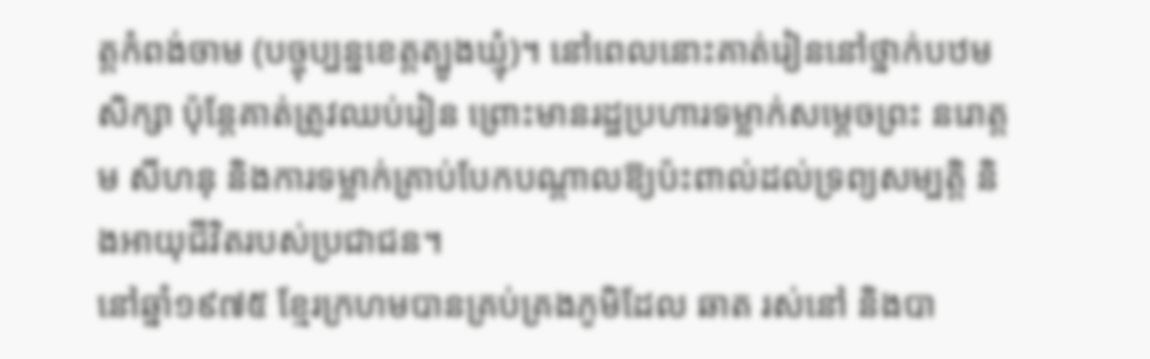ត្តកំពង់ចាម (បច្ចុប្បន្នខេត្តត្បូងឃ្មុំ)។ នៅពេលនោះគាត់រៀននៅថ្នាក់បឋមសិក្សា ប៉ុន្តែគាត់ត្រូវឈប់រៀន ព្រោះមានរដ្ឋប្រហារទម្លាក់សម្ដេចព្រះ នរោត្ដម សីហនុ និងការទម្លាក់គ្រាប់បែកបណ្ដាលឱ្យប៉ះពាល់ដល់ទ្រព្យសម្បត្តិ និងអាយុជីវិតរបស់ប្រជាជន។
នៅឆ្នាំ១៩៧៥ ខ្មែរក្រហមបានគ្រប់គ្រងភូមិដែល ឆាត រស់នៅ និងបា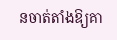នចាត់តាំងឱ្យគា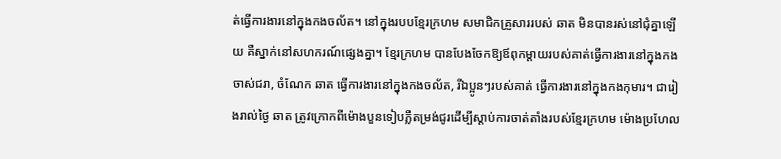ត់ធ្វើការងារនៅក្នុងកងចល័ត។ នៅក្នុងរបបខ្មែរក្រហម សមាជិកគ្រួសាររបស់ ឆាត មិនបានរស់នៅជុំគ្នាឡើយ គឺស្នាក់នៅសហករណ៍ផ្សេងគ្នា។ ខ្មែរក្រហម បានបែងចែកឱ្យឪពុកម្ដាយរបស់គាត់ធ្វើការងារនៅក្នុងកងចាស់ជរា, ចំណែក ឆាត ធ្វើការងារនៅក្នុងកងចល័ត, រីឯប្អូនៗរបស់គាត់ ធ្វើការងារនៅក្នុងកងកុមារ។ ជារៀងរាល់ថ្ងៃ ឆាត ត្រូវក្រោកពីម៉ោងបួនទៀបភ្លឺតម្រង់ជូរដើម្បីស្ដាប់ការចាត់តាំងរបស់ខ្មែរក្រហម ម៉ោងប្រហែល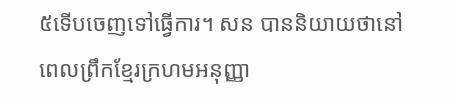៥ទើបចេញទៅធ្វើការ។ សន បាននិយាយថានៅពេលព្រឹកខ្មែរក្រហមអនុញ្ញា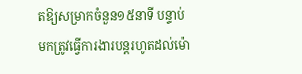តឱ្យសម្រាកចំនួន១៥នាទី បន្ទាប់មកត្រូវធ្វើការងារបន្តរហូតដល់ម៉ោ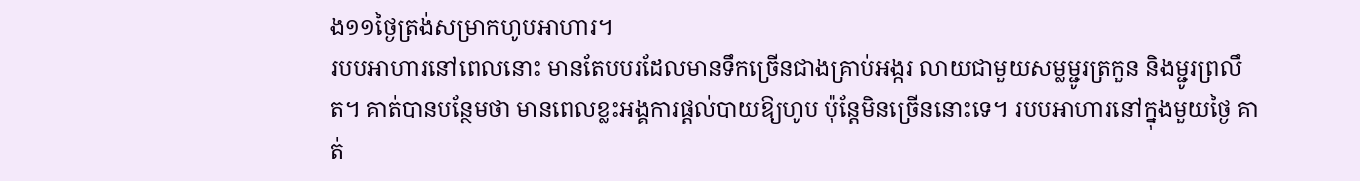ង១១ថ្ងៃត្រង់សម្រាកហូបអាហារ។
របបអាហារនៅពេលនោះ មានតែបបរដែលមានទឹកច្រើនជាងគ្រាប់អង្ករ លាយជាមួយសម្លម្ជូរត្រកួន និងម្ជូរព្រលឹត។ គាត់បានបន្ថែមថា មានពេលខ្លះអង្គការផ្ដល់បាយឱ្យហូប ប៉ុន្តែមិនច្រើននោះទេ។ របបអាហារនៅក្នុងមួយថ្ងៃ គាត់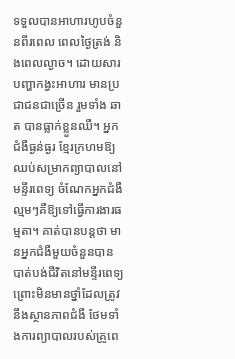ទទួលបានអាហារហូបចំនួនពីរពេល ពេលថ្ងៃត្រង់ និងពេលល្ងាច។ ដោយសារបញ្ហាកង្វះអាហារ មានប្រជាជនជាច្រើន រួមទាំង ឆាត បានធ្លាក់ខ្លួនឈឺ។ អ្នកជំងឺធ្ងន់ធ្ងរ ខ្មែរក្រហមឱ្យឈប់សម្រាកព្យាបាលនៅមន្ទីរពេទ្យ ចំណែកអ្នកជំងឺល្មមៗគឺឱ្យទៅធ្វើការងារធម្មតា។ គាត់បានបន្តថា មានអ្នកជំងឺមួយចំនួនបានបាត់បង់ជីវិតនៅមន្ទីរពេទ្យព្រោះមិនមានថ្នាំដែលត្រូវនឹងស្ថានភាពជំងឺ ថែមទាំងការព្យាបាលរបស់គ្រូពេ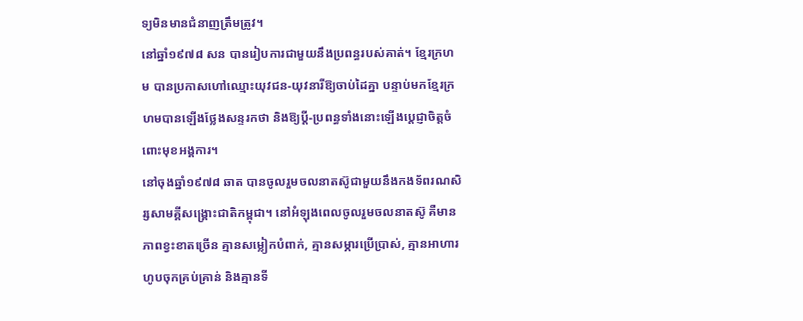ទ្យមិនមានជំនាញត្រឹមត្រូវ។
នៅឆ្នាំ១៩៧៨ សន បានរៀបការជាមួយនឹងប្រពន្ធរបស់គាត់។ ខ្មែរក្រហម បានប្រកាសហៅឈ្មោះយុវជន-យុវនារីឱ្យចាប់ដៃគ្នា បន្ទាប់មកខ្មែរក្រហមបានឡើងថ្លែងសន្ទរកថា និងឱ្យប្ដី-ប្រពន្ធទាំងនោះឡើងប្ដេជ្ញាចិត្តចំពោះមុខអង្គការ។
នៅចុងឆ្នាំ១៩៧៨ ឆាត បានចូលរួមចលនាតស៊ូជាមួយនឹងកងទ័ពរណសិរ្សសាមគ្គីសង្រ្គោះជាតិកម្ពុជា។ នៅអំឡុងពេលចូលរួមចលនាតស៊ូ គឺមានភាពខ្វះខាតច្រើន គ្មានសម្លៀកបំពាក់, គ្មានសម្ភារប្រើប្រាស់, គ្មានអាហារហូបចុកគ្រប់គ្រាន់ និងគ្មានទី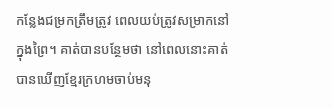កន្លែងជម្រកត្រឹមត្រូវ ពេលយប់ត្រូវសម្រាកនៅក្នុងព្រៃ។ គាត់បានបន្ថែមថា នៅពេលនោះគាត់បានឃើញខ្មែរក្រហមចាប់មនុ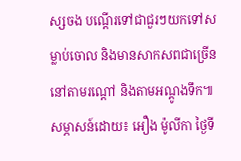ស្សចង បណ្ដើរទៅជាជួរៗយកទៅសម្លាប់ចោល និងមានសាកសពជាច្រើននៅតាមរណ្ដៅ និងតាមអណ្ដូងទឹក៕
សម្ភាសន៍ដោយ៖ អឿង ម៉ូលីកា ថ្ងៃទី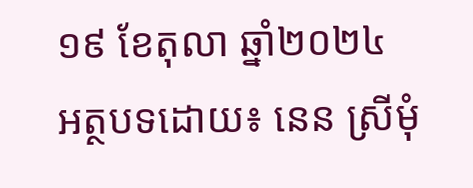១៩ ខែតុលា ឆ្នាំ២០២៤
អត្ថបទដោយ៖ នេន ស្រីមុំ